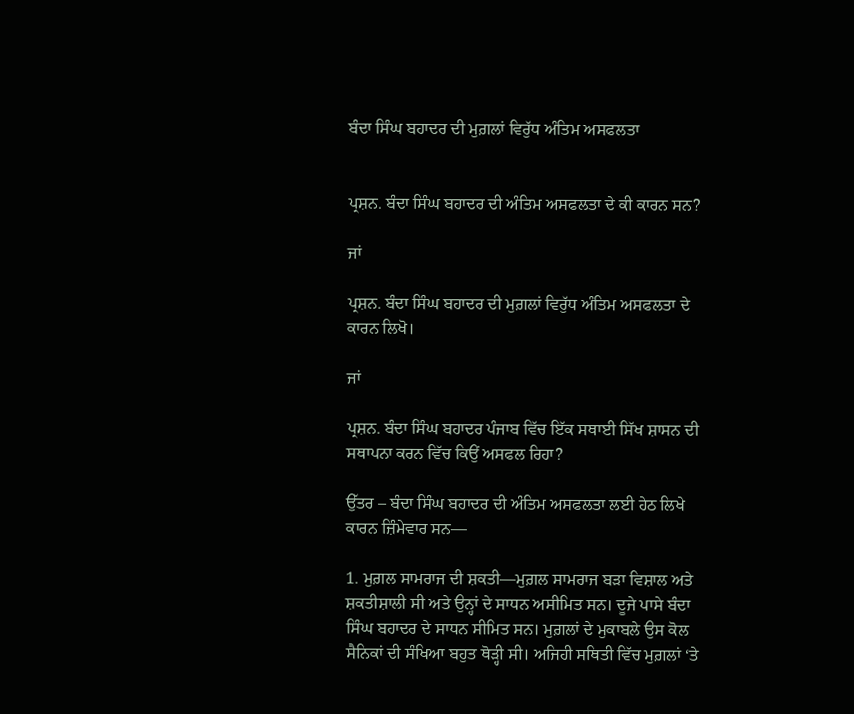ਬੰਦਾ ਸਿੰਘ ਬਹਾਦਰ ਦੀ ਮੁਗ਼ਲਾਂ ਵਿਰੁੱਧ ਅੰਤਿਮ ਅਸਫਲਤਾ


ਪ੍ਰਸ਼ਨ. ਬੰਦਾ ਸਿੰਘ ਬਹਾਦਰ ਦੀ ਅੰਤਿਮ ਅਸਫਲਤਾ ਦੇ ਕੀ ਕਾਰਨ ਸਨ?

ਜਾਂ

ਪ੍ਰਸ਼ਨ. ਬੰਦਾ ਸਿੰਘ ਬਹਾਦਰ ਦੀ ਮੁਗ਼ਲਾਂ ਵਿਰੁੱਧ ਅੰਤਿਮ ਅਸਫਲਤਾ ਦੇ ਕਾਰਨ ਲਿਖੋ।

ਜਾਂ

ਪ੍ਰਸ਼ਨ. ਬੰਦਾ ਸਿੰਘ ਬਹਾਦਰ ਪੰਜਾਬ ਵਿੱਚ ਇੱਕ ਸਥਾਈ ਸਿੱਖ ਸ਼ਾਸਨ ਦੀ ਸਥਾਪਨਾ ਕਰਨ ਵਿੱਚ ਕਿਉਂ ਅਸਫਲ ਰਿਹਾ?

ਉੱਤਰ – ਬੰਦਾ ਸਿੰਘ ਬਹਾਦਰ ਦੀ ਅੰਤਿਮ ਅਸਫਲਤਾ ਲਈ ਹੇਠ ਲਿਖੇ ਕਾਰਨ ਜ਼ਿੰਮੇਵਾਰ ਸਨ—

1. ਮੁਗ਼ਲ ਸਾਮਰਾਜ ਦੀ ਸ਼ਕਤੀ—ਮੁਗ਼ਲ ਸਾਮਰਾਜ ਬੜਾ ਵਿਸ਼ਾਲ ਅਤੇ ਸ਼ਕਤੀਸ਼ਾਲੀ ਸੀ ਅਤੇ ਉਨ੍ਹਾਂ ਦੇ ਸਾਧਨ ਅਸੀਮਿਤ ਸਨ। ਦੂਜੇ ਪਾਸੇ ਬੰਦਾ ਸਿੰਘ ਬਹਾਦਰ ਦੇ ਸਾਧਨ ਸੀਮਿਤ ਸਨ। ਮੁਗ਼ਲਾਂ ਦੇ ਮੁਕਾਬਲੇ ਉਸ ਕੋਲ ਸੈਨਿਕਾਂ ਦੀ ਸੰਖਿਆ ਬਹੁਤ ਥੋੜ੍ਹੀ ਸੀ। ਅਜਿਹੀ ਸਥਿਤੀ ਵਿੱਚ ਮੁਗ਼ਲਾਂ ‘ਤੇ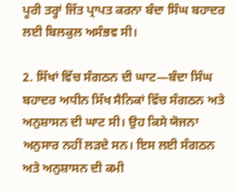ਪੂਰੀ ਤਰ੍ਹਾਂ ਜਿੱਤ ਪ੍ਰਾਪਤ ਕਰਨਾ ਬੰਦਾ ਸਿੰਘ ਬਹਾਦਰ ਲਈ ਬਿਲਕੁਲ ਅਸੰਭਵ ਸੀ।

2. ਸਿੱਖਾਂ ਵਿੱਚ ਸੰਗਠਨ ਦੀ ਘਾਟ—ਬੰਦਾ ਸਿੰਘ ਬਹਾਦਰ ਅਧੀਨ ਸਿੱਖ ਸੈਨਿਕਾਂ ਵਿੱਚ ਸੰਗਠਨ ਅਤੇ ਅਨੁਸ਼ਾਸਨ ਦੀ ਘਾਟ ਸੀ। ਉਹ ਕਿਸੇ ਯੋਜਨਾ ਅਨੁਸਾਰ ਨਹੀਂ ਲੜਦੇ ਸਨ। ਇਸ ਲਈ ਸੰਗਠਨ ਅਤੇ ਅਨੁਸ਼ਾਸਨ ਦੀ ਕਮੀ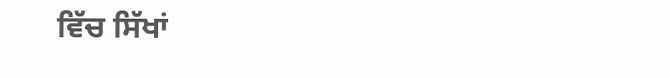ਵਿੱਚ ਸਿੱਖਾਂ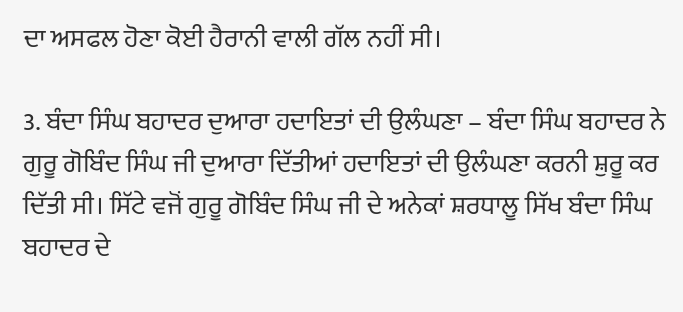ਦਾ ਅਸਫਲ ਹੋਣਾ ਕੋਈ ਹੈਰਾਨੀ ਵਾਲੀ ਗੱਲ ਨਹੀਂ ਸੀ।

3. ਬੰਦਾ ਸਿੰਘ ਬਹਾਦਰ ਦੁਆਰਾ ਹਦਾਇਤਾਂ ਦੀ ਉਲੰਘਣਾ – ਬੰਦਾ ਸਿੰਘ ਬਹਾਦਰ ਨੇ ਗੁਰੂ ਗੋਬਿੰਦ ਸਿੰਘ ਜੀ ਦੁਆਰਾ ਦਿੱਤੀਆਂ ਹਦਾਇਤਾਂ ਦੀ ਉਲੰਘਣਾ ਕਰਨੀ ਸ਼ੁਰੂ ਕਰ ਦਿੱਤੀ ਸੀ। ਸਿੱਟੇ ਵਜੋਂ ਗੁਰੂ ਗੋਬਿੰਦ ਸਿੰਘ ਜੀ ਦੇ ਅਨੇਕਾਂ ਸ਼ਰਧਾਲੂ ਸਿੱਖ ਬੰਦਾ ਸਿੰਘ ਬਹਾਦਰ ਦੇ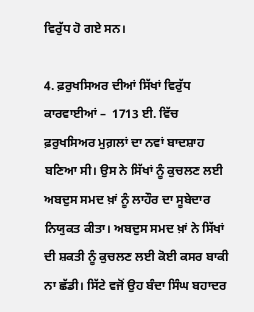ਵਿਰੁੱਧ ਹੋ ਗਏ ਸਨ।

4. ਫ਼ਰੁਖਸਿਅਰ ਦੀਆਂ ਸਿੱਖਾਂ ਵਿਰੁੱਧ ਕਾਰਵਾਈਆਂ –  1713 ਈ. ਵਿੱਚ ਫ਼ਰੁਖਸਿਅਰ ਮੁਗ਼ਲਾਂ ਦਾ ਨਵਾਂ ਬਾਦਸ਼ਾਹ ਬਣਿਆ ਸੀ। ਉਸ ਨੇ ਸਿੱਖਾਂ ਨੂੰ ਕੁਚਲਣ ਲਈ ਅਬਦੁਸ ਸਮਦ ਖ਼ਾਂ ਨੂੰ ਲਾਹੌਰ ਦਾ ਸੂਬੇਦਾਰ ਨਿਯੁਕਤ ਕੀਤਾ। ਅਬਦੁਸ ਸਮਦ ਖ਼ਾਂ ਨੇ ਸਿੱਖਾਂ ਦੀ ਸ਼ਕਤੀ ਨੂੰ ਕੁਚਲਣ ਲਈ ਕੋਈ ਕਸਰ ਬਾਕੀ ਨਾ ਛੱਡੀ। ਸਿੱਟੇ ਵਜੋਂ ਉਹ ਬੰਦਾ ਸਿੰਘ ਬਹਾਦਰ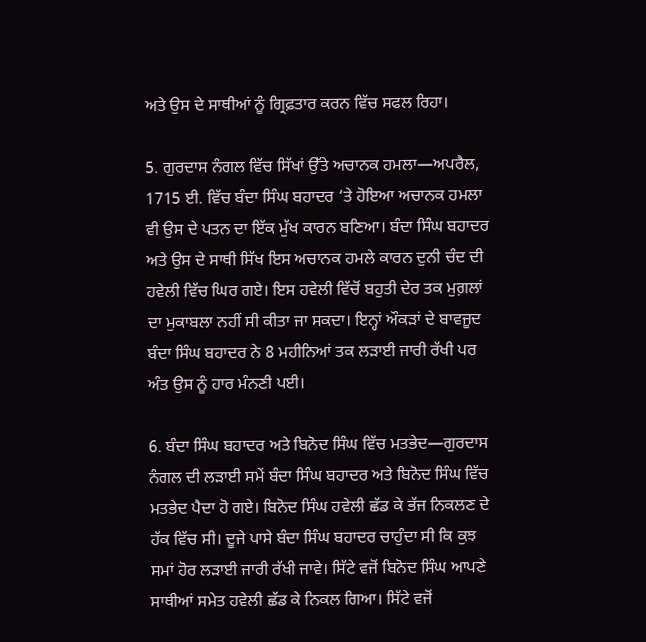ਅਤੇ ਉਸ ਦੇ ਸਾਥੀਆਂ ਨੂੰ ਗ੍ਰਿਫ਼ਤਾਰ ਕਰਨ ਵਿੱਚ ਸਫਲ ਰਿਹਾ।

5. ਗੁਰਦਾਸ ਨੰਗਲ ਵਿੱਚ ਸਿੱਖਾਂ ਉੱਤੇ ਅਚਾਨਕ ਹਮਲਾ—ਅਪਰੈਲ, 1715 ਈ. ਵਿੱਚ ਬੰਦਾ ਸਿੰਘ ਬਹਾਦਰ ‘ਤੇ ਹੋਇਆ ਅਚਾਨਕ ਹਮਲਾ ਵੀ ਉਸ ਦੇ ਪਤਨ ਦਾ ਇੱਕ ਮੁੱਖ ਕਾਰਨ ਬਣਿਆ। ਬੰਦਾ ਸਿੰਘ ਬਹਾਦਰ ਅਤੇ ਉਸ ਦੇ ਸਾਥੀ ਸਿੱਖ ਇਸ ਅਚਾਨਕ ਹਮਲੇ ਕਾਰਨ ਦੁਨੀ ਚੰਦ ਦੀ ਹਵੇਲੀ ਵਿੱਚ ਘਿਰ ਗਏ। ਇਸ ਹਵੇਲੀ ਵਿੱਚੋਂ ਬਹੁਤੀ ਦੇਰ ਤਕ ਮੁਗ਼ਲਾਂ ਦਾ ਮੁਕਾਬਲਾ ਨਹੀਂ ਸੀ ਕੀਤਾ ਜਾ ਸਕਦਾ। ਇਨ੍ਹਾਂ ਔਕੜਾਂ ਦੇ ਬਾਵਜੂਦ ਬੰਦਾ ਸਿੰਘ ਬਹਾਦਰ ਨੇ 8 ਮਹੀਨਿਆਂ ਤਕ ਲੜਾਈ ਜਾਰੀ ਰੱਖੀ ਪਰ ਅੰਤ ਉਸ ਨੂੰ ਹਾਰ ਮੰਨਣੀ ਪਈ।

6. ਬੰਦਾ ਸਿੰਘ ਬਹਾਦਰ ਅਤੇ ਬਿਨੋਦ ਸਿੰਘ ਵਿੱਚ ਮਤਭੇਦ—ਗੁਰਦਾਸ ਨੰਗਲ ਦੀ ਲੜਾਈ ਸਮੇਂ ਬੰਦਾ ਸਿੰਘ ਬਹਾਦਰ ਅਤੇ ਬਿਨੋਦ ਸਿੰਘ ਵਿੱਚ ਮਤਭੇਦ ਪੈਦਾ ਹੋ ਗਏ। ਬਿਨੋਦ ਸਿੰਘ ਹਵੇਲੀ ਛੱਡ ਕੇ ਭੱਜ ਨਿਕਲਣ ਦੇ ਹੱਕ ਵਿੱਚ ਸੀ। ਦੂਜੇ ਪਾਸੇ ਬੰਦਾ ਸਿੰਘ ਬਹਾਦਰ ਚਾਹੁੰਦਾ ਸੀ ਕਿ ਕੁਝ ਸਮਾਂ ਹੋਰ ਲੜਾਈ ਜਾਰੀ ਰੱਖੀ ਜਾਵੇ। ਸਿੱਟੇ ਵਜੋਂ ਬਿਨੋਦ ਸਿੰਘ ਆਪਣੇ ਸਾਥੀਆਂ ਸਮੇਤ ਹਵੇਲੀ ਛੱਡ ਕੇ ਨਿਕਲ ਗਿਆ। ਸਿੱਟੇ ਵਜੋਂ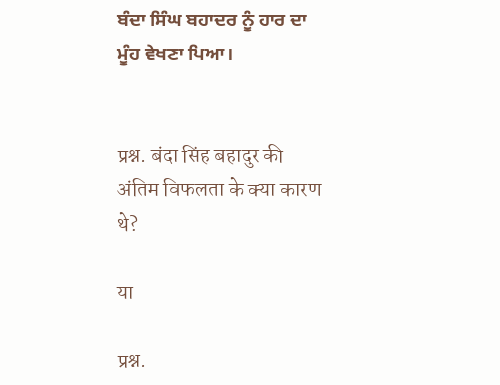ਬੰਦਾ ਸਿੰਘ ਬਹਾਦਰ ਨੂੰ ਹਾਰ ਦਾ ਮੂੰਹ ਵੇਖਣਾ ਪਿਆ।


प्रश्न. बंदा सिंह बहादुर की अंतिम विफलता के क्या कारण थे?

या

प्रश्न.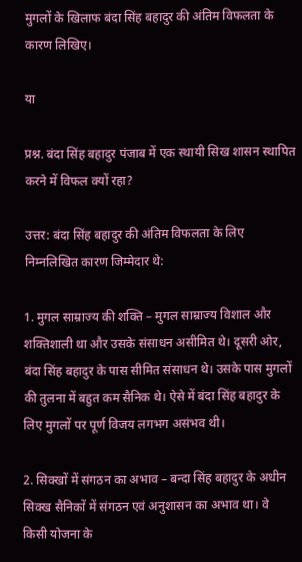मुगलों के खिलाफ बंदा सिंह बहादुर की अंतिम विफलता के कारण लिखिए।

या

प्रश्न. बंदा सिंह बहादुर पंजाब में एक स्थायी सिख शासन स्थापित करने में विफल क्यों रहा?

उत्तर: बंदा सिंह बहादुर की अंतिम विफलता के लिए निम्नलिखित कारण जिम्मेदार थे:

1. मुगल साम्राज्य की शक्ति – मुगल साम्राज्य विशाल और शक्तिशाली था और उसके संसाधन असीमित थे। दूसरी ओर, बंदा सिंह बहादुर के पास सीमित संसाधन थे। उसके पास मुगलों की तुलना में बहुत कम सैनिक थे। ऐसे में बंदा सिंह बहादुर के लिए मुगलों पर पूर्ण विजय लगभग असंभव थी।

2. सिक्खों में संगठन का अभाव – बन्दा सिंह बहादुर के अधीन सिक्ख सैनिकों में संगठन एवं अनुशासन का अभाव था। वे किसी योजना के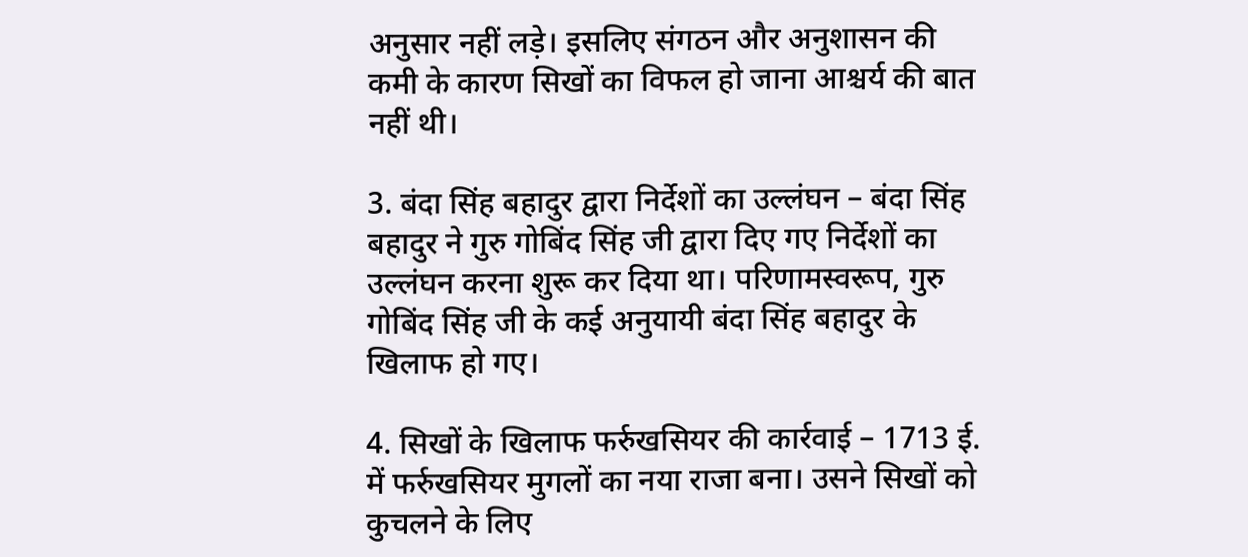अनुसार नहीं लड़े। इसलिए संगठन और अनुशासन की कमी के कारण सिखों का विफल हो जाना आश्चर्य की बात नहीं थी।

3. बंदा सिंह बहादुर द्वारा निर्देशों का उल्लंघन – बंदा सिंह बहादुर ने गुरु गोबिंद सिंह जी द्वारा दिए गए निर्देशों का उल्लंघन करना शुरू कर दिया था। परिणामस्वरूप, गुरु गोबिंद सिंह जी के कई अनुयायी बंदा सिंह बहादुर के खिलाफ हो गए।

4. सिखों के खिलाफ फर्रुखसियर की कार्रवाई – 1713 ई. में फर्रुखसियर मुगलों का नया राजा बना। उसने सिखों को कुचलने के लिए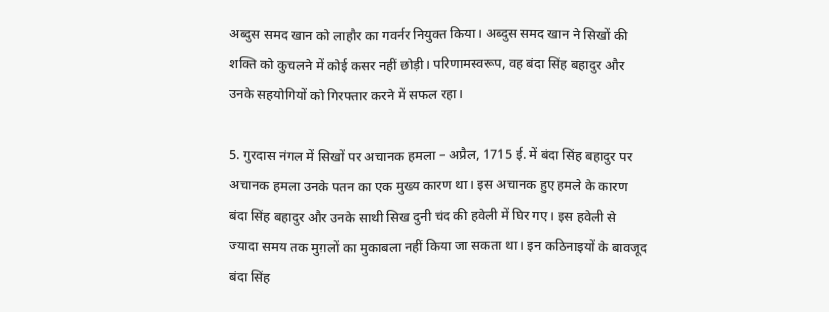अब्दुस समद खान को लाहौर का गवर्नर नियुक्त किया। अब्दुस समद खान ने सिखों की शक्ति को कुचलने में कोई कसर नहीं छोड़ी। परिणामस्वरूप, वह बंदा सिंह बहादुर और उनके सहयोगियों को गिरफ्तार करने में सफल रहा।

5. गुरदास नंगल में सिखों पर अचानक हमला – अप्रैल, 1715 ई. में बंदा सिंह बहादुर पर अचानक हमला उनके पतन का एक मुख्य कारण था। इस अचानक हुए हमले के कारण बंदा सिंह बहादुर और उनके साथी सिख दुनी चंद की हवेली में घिर गए। इस हवेली से ज्यादा समय तक मुग़लों का मुकाबला नहीं किया जा सकता था। इन कठिनाइयों के बावजूद बंदा सिंह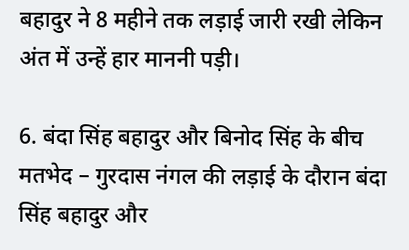बहादुर ने 8 महीने तक लड़ाई जारी रखी लेकिन अंत में उन्हें हार माननी पड़ी।

6. बंदा सिंह बहादुर और बिनोद सिंह के बीच मतभेद – गुरदास नंगल की लड़ाई के दौरान बंदा सिंह बहादुर और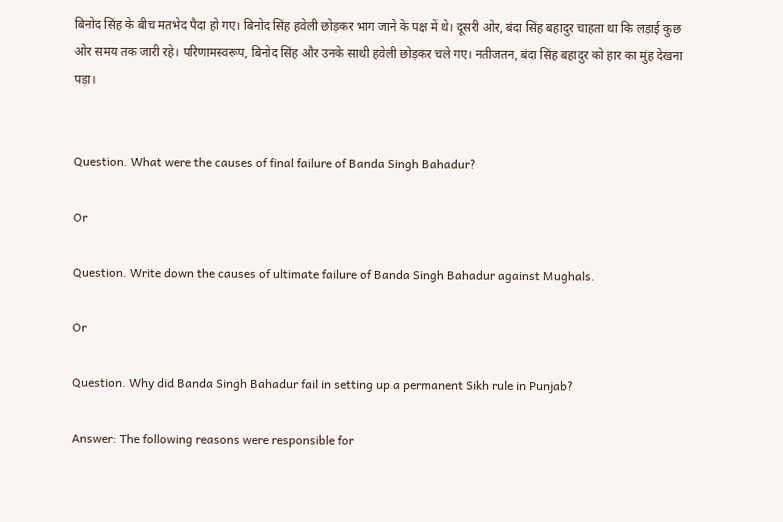बिनोद सिंह के बीच मतभेद पैदा हो गए। बिनोद सिंह हवेली छोड़कर भाग जाने के पक्ष में थे। दूसरी ओर, बंदा सिंह बहादुर चाहता था कि लड़ाई कुछ ओर समय तक जारी रहे। परिणामस्वरूप, बिनोद सिंह और उनके साथी हवेली छोड़कर चले गए। नतीजतन, बंदा सिंह बहादुर को हार का मुंह देखना पड़ा।


Question. What were the causes of final failure of Banda Singh Bahadur?

Or

Question. Write down the causes of ultimate failure of Banda Singh Bahadur against Mughals.

Or

Question. Why did Banda Singh Bahadur fail in setting up a permanent Sikh rule in Punjab?

Answer: The following reasons were responsible for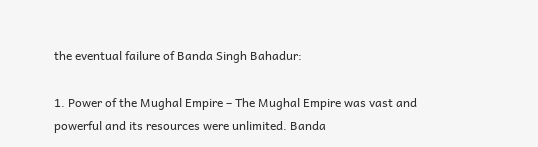the eventual failure of Banda Singh Bahadur:

1. Power of the Mughal Empire – The Mughal Empire was vast and powerful and its resources were unlimited. Banda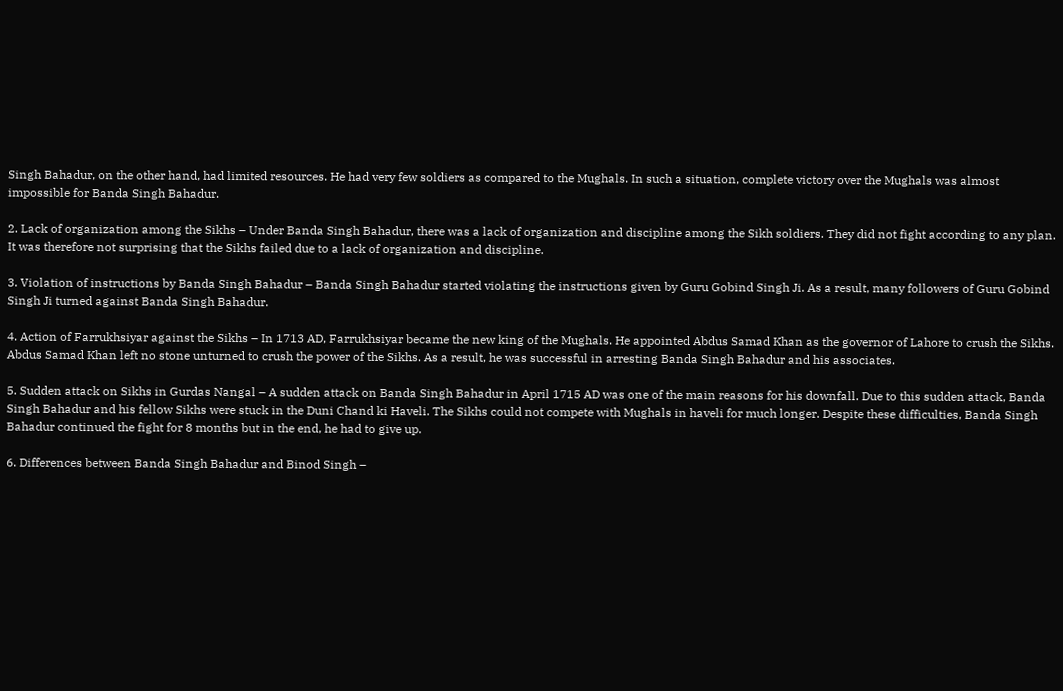Singh Bahadur, on the other hand, had limited resources. He had very few soldiers as compared to the Mughals. In such a situation, complete victory over the Mughals was almost impossible for Banda Singh Bahadur.

2. Lack of organization among the Sikhs – Under Banda Singh Bahadur, there was a lack of organization and discipline among the Sikh soldiers. They did not fight according to any plan. It was therefore not surprising that the Sikhs failed due to a lack of organization and discipline.

3. Violation of instructions by Banda Singh Bahadur – Banda Singh Bahadur started violating the instructions given by Guru Gobind Singh Ji. As a result, many followers of Guru Gobind Singh Ji turned against Banda Singh Bahadur.

4. Action of Farrukhsiyar against the Sikhs – In 1713 AD, Farrukhsiyar became the new king of the Mughals. He appointed Abdus Samad Khan as the governor of Lahore to crush the Sikhs. Abdus Samad Khan left no stone unturned to crush the power of the Sikhs. As a result, he was successful in arresting Banda Singh Bahadur and his associates.

5. Sudden attack on Sikhs in Gurdas Nangal – A sudden attack on Banda Singh Bahadur in April 1715 AD was one of the main reasons for his downfall. Due to this sudden attack, Banda Singh Bahadur and his fellow Sikhs were stuck in the Duni Chand ki Haveli. The Sikhs could not compete with Mughals in haveli for much longer. Despite these difficulties, Banda Singh Bahadur continued the fight for 8 months but in the end, he had to give up.

6. Differences between Banda Singh Bahadur and Binod Singh –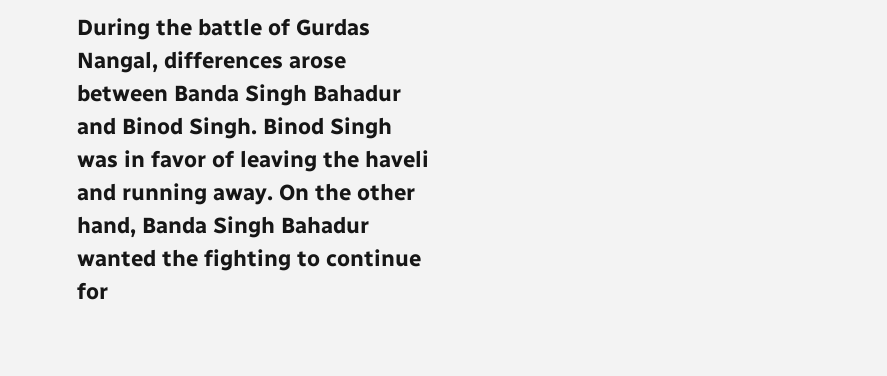During the battle of Gurdas Nangal, differences arose between Banda Singh Bahadur and Binod Singh. Binod Singh was in favor of leaving the haveli and running away. On the other hand, Banda Singh Bahadur wanted the fighting to continue for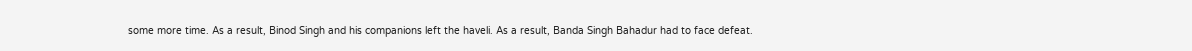some more time. As a result, Binod Singh and his companions left the haveli. As a result, Banda Singh Bahadur had to face defeat.